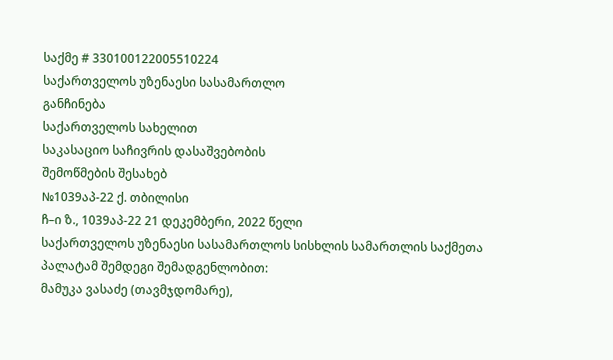საქმე # 330100122005510224
საქართველოს უზენაესი სასამართლო
განჩინება
საქართველოს სახელით
საკასაციო საჩივრის დასაშვებობის
შემოწმების შესახებ
№1039აპ-22 ქ. თბილისი
ჩ–ი ზ., 1039აპ-22 21 დეკემბერი, 2022 წელი
საქართველოს უზენაესი სასამართლოს სისხლის სამართლის საქმეთა პალატამ შემდეგი შემადგენლობით:
მამუკა ვასაძე (თავმჯდომარე),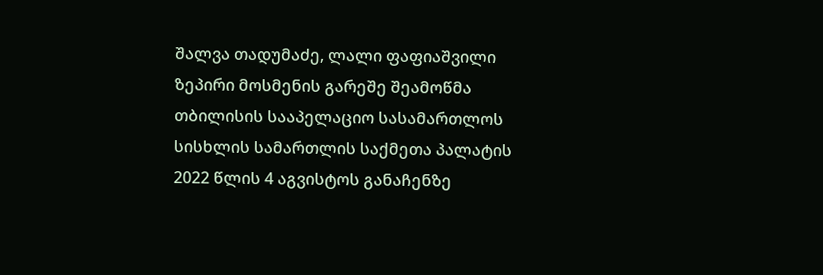შალვა თადუმაძე, ლალი ფაფიაშვილი
ზეპირი მოსმენის გარეშე შეამოწმა თბილისის სააპელაციო სასამართლოს სისხლის სამართლის საქმეთა პალატის 2022 წლის 4 აგვისტოს განაჩენზე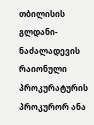თბილისის გლდანი-ნაძალადევის რაიონული პროკურატურის პროკურორ ანა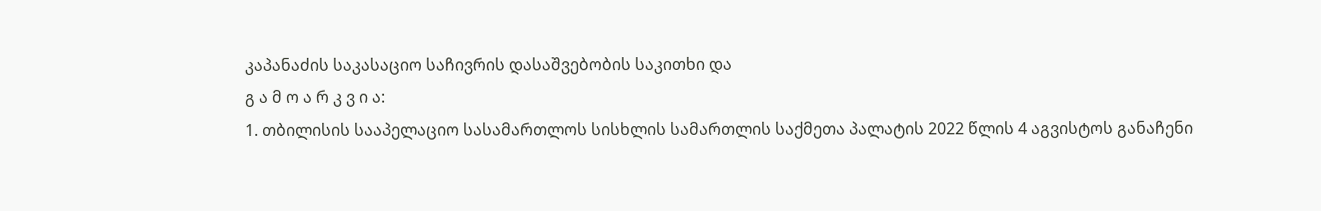კაპანაძის საკასაციო საჩივრის დასაშვებობის საკითხი და
გ ა მ ო ა რ კ ვ ი ა:
1. თბილისის სააპელაციო სასამართლოს სისხლის სამართლის საქმეთა პალატის 2022 წლის 4 აგვისტოს განაჩენი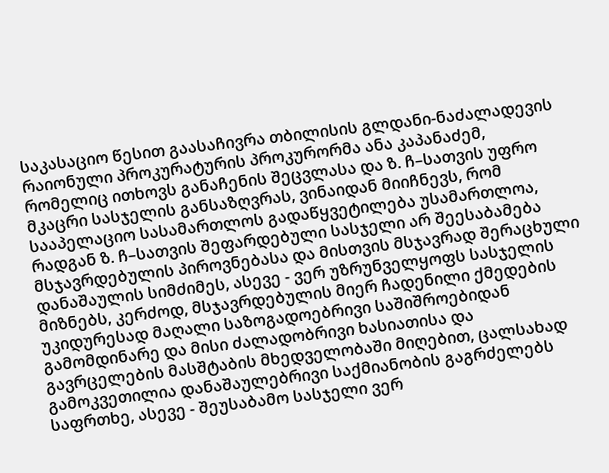საკასაციო წესით გაასაჩივრა თბილისის გლდანი-ნაძალადევის რაიონული პროკურატურის პროკურორმა ანა კაპანაძემ, რომელიც ითხოვს განაჩენის შეცვლასა და ზ. ჩ–სათვის უფრო მკაცრი სასჯელის განსაზღვრას, ვინაიდან მიიჩნევს, რომ სააპელაციო სასამართლოს გადაწყვეტილება უსამართლოა, რადგან ზ. ჩ–სათვის შეფარდებული სასჯელი არ შეესაბამება მსჯავრდებულის პიროვნებასა და მისთვის მსჯავრად შერაცხული დანაშაულის სიმძიმეს, ასევე - ვერ უზრუნველყოფს სასჯელის მიზნებს, კერძოდ, მსჯავრდებულის მიერ ჩადენილი ქმედების უკიდურესად მაღალი საზოგადოებრივი საშიშროებიდან გამომდინარე და მისი ძალადობრივი ხასიათისა და გავრცელების მასშტაბის მხედველობაში მიღებით, ცალსახად გამოკვეთილია დანაშაულებრივი საქმიანობის გაგრძელებს საფრთხე, ასევე - შეუსაბამო სასჯელი ვერ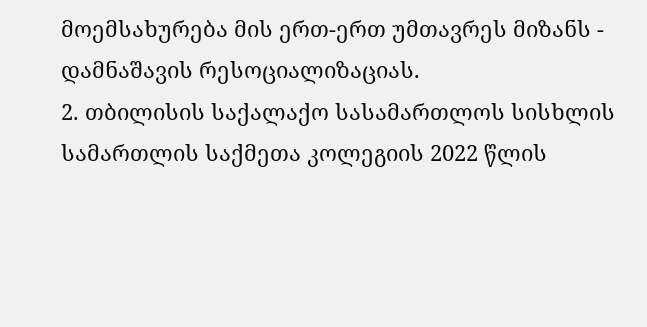მოემსახურება მის ერთ-ერთ უმთავრეს მიზანს - დამნაშავის რესოციალიზაციას.
2. თბილისის საქალაქო სასამართლოს სისხლის სამართლის საქმეთა კოლეგიის 2022 წლის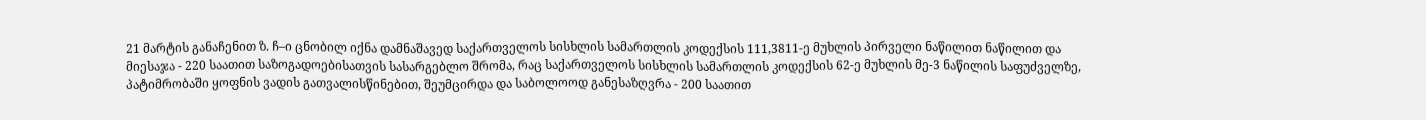21 მარტის განაჩენით ზ. ჩ–ი ცნობილ იქნა დამნაშავედ საქართველოს სისხლის სამართლის კოდექსის 111,3811-ე მუხლის პირველი ნაწილით ნაწილით და მიესაჯა - 220 საათით საზოგადოებისათვის სასარგებლო შრომა, რაც საქართველოს სისხლის სამართლის კოდექსის 62-ე მუხლის მე-3 ნაწილის საფუძველზე, პატიმრობაში ყოფნის ვადის გათვალისწინებით, შეუმცირდა და საბოლოოდ განესაზღვრა - 200 საათით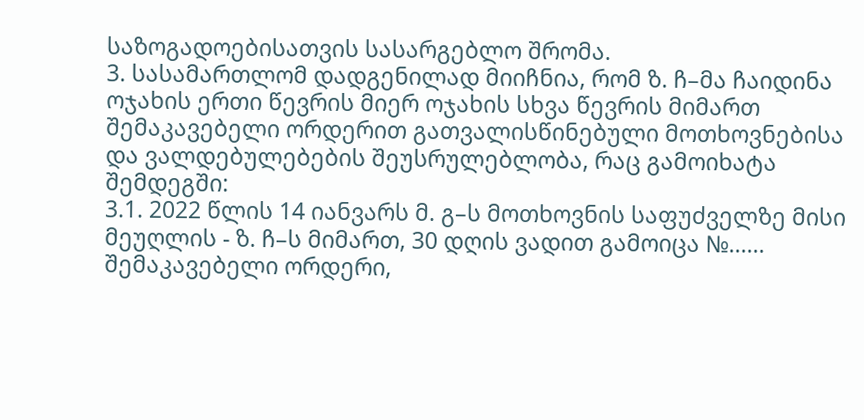საზოგადოებისათვის სასარგებლო შრომა.
3. სასამართლომ დადგენილად მიიჩნია, რომ ზ. ჩ–მა ჩაიდინა ოჯახის ერთი წევრის მიერ ოჯახის სხვა წევრის მიმართ შემაკავებელი ორდერით გათვალისწინებული მოთხოვნებისა და ვალდებულებების შეუსრულებლობა, რაც გამოიხატა შემდეგში:
3.1. 2022 წლის 14 იანვარს მ. გ–ს მოთხოვნის საფუძველზე მისი მეუღლის - ზ. ჩ–ს მიმართ, 30 დღის ვადით გამოიცა №...... შემაკავებელი ორდერი,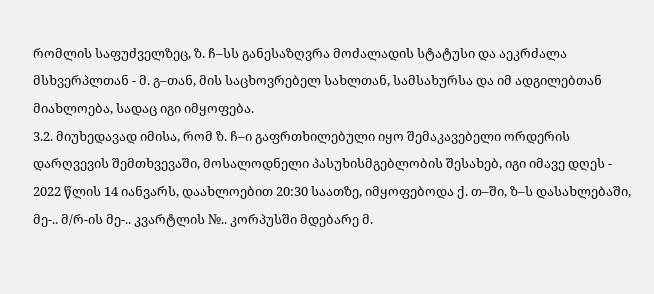რომლის საფუძველზეც, ზ. ჩ–სს განესაზღვრა მოძალადის სტატუსი და აეკრძალა მსხვერპლთან - მ. გ–თან, მის საცხოვრებელ სახლთან, სამსახურსა და იმ ადგილებთან მიახლოება, სადაც იგი იმყოფება.
3.2. მიუხედავად იმისა, რომ ზ. ჩ–ი გაფრთხილებული იყო შემაკავებელი ორდერის დარღვევის შემთხვევაში, მოსალოდნელი პასუხისმგებლობის შესახებ, იგი იმავე დღეს - 2022 წლის 14 იანვარს, დაახლოებით 20:30 საათზე, იმყოფებოდა ქ. თ–ში, ზ–ს დასახლებაში, მე-.. მ/რ-ის მე-.. კვარტლის №.. კორპუსში მდებარე მ.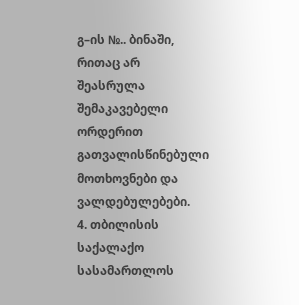გ–ის №.. ბინაში, რითაც არ შეასრულა შემაკავებელი ორდერით გათვალისწინებული მოთხოვნები და ვალდებულებები.
4. თბილისის საქალაქო სასამართლოს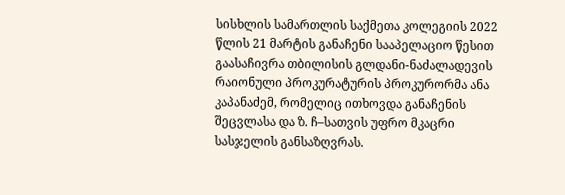სისხლის სამართლის საქმეთა კოლეგიის 2022 წლის 21 მარტის განაჩენი სააპელაციო წესით გაასაჩივრა თბილისის გლდანი-ნაძალადევის რაიონული პროკურატურის პროკურორმა ანა კაპანაძემ, რომელიც ითხოვდა განაჩენის შეცვლასა და ზ. ჩ–სათვის უფრო მკაცრი სასჯელის განსაზღვრას.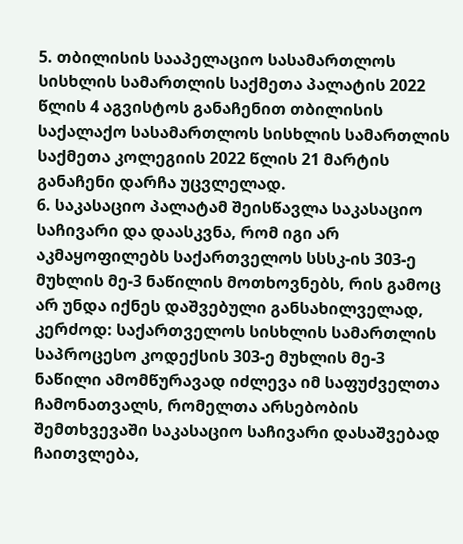5. თბილისის სააპელაციო სასამართლოს სისხლის სამართლის საქმეთა პალატის 2022 წლის 4 აგვისტოს განაჩენით თბილისის საქალაქო სასამართლოს სისხლის სამართლის საქმეთა კოლეგიის 2022 წლის 21 მარტის განაჩენი დარჩა უცვლელად.
6. საკასაციო პალატამ შეისწავლა საკასაციო საჩივარი და დაასკვნა, რომ იგი არ აკმაყოფილებს საქართველოს სსსკ-ის 303-ე მუხლის მე-3 ნაწილის მოთხოვნებს, რის გამოც არ უნდა იქნეს დაშვებული განსახილველად, კერძოდ: საქართველოს სისხლის სამართლის საპროცესო კოდექსის 303-ე მუხლის მე-3 ნაწილი ამომწურავად იძლევა იმ საფუძველთა ჩამონათვალს, რომელთა არსებობის შემთხვევაში საკასაციო საჩივარი დასაშვებად ჩაითვლება,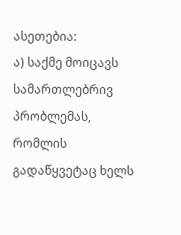ასეთებია:
ა) საქმე მოიცავს სამართლებრივ პრობლემას, რომლის გადაწყვეტაც ხელს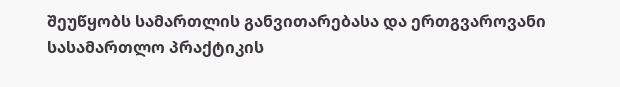შეუწყობს სამართლის განვითარებასა და ერთგვაროვანი სასამართლო პრაქტიკის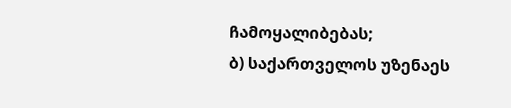ჩამოყალიბებას;
ბ) საქართველოს უზენაეს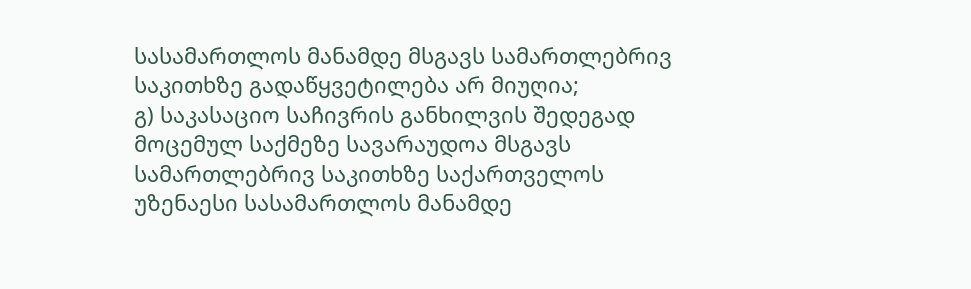სასამართლოს მანამდე მსგავს სამართლებრივ საკითხზე გადაწყვეტილება არ მიუღია;
გ) საკასაციო საჩივრის განხილვის შედეგად მოცემულ საქმეზე სავარაუდოა მსგავს სამართლებრივ საკითხზე საქართველოს უზენაესი სასამართლოს მანამდე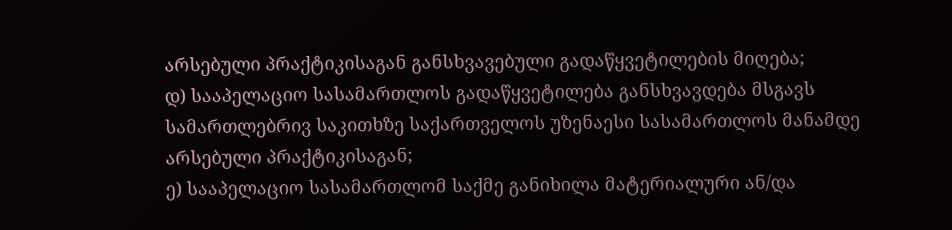არსებული პრაქტიკისაგან განსხვავებული გადაწყვეტილების მიღება;
დ) სააპელაციო სასამართლოს გადაწყვეტილება განსხვავდება მსგავს სამართლებრივ საკითხზე საქართველოს უზენაესი სასამართლოს მანამდე არსებული პრაქტიკისაგან;
ე) სააპელაციო სასამართლომ საქმე განიხილა მატერიალური ან/და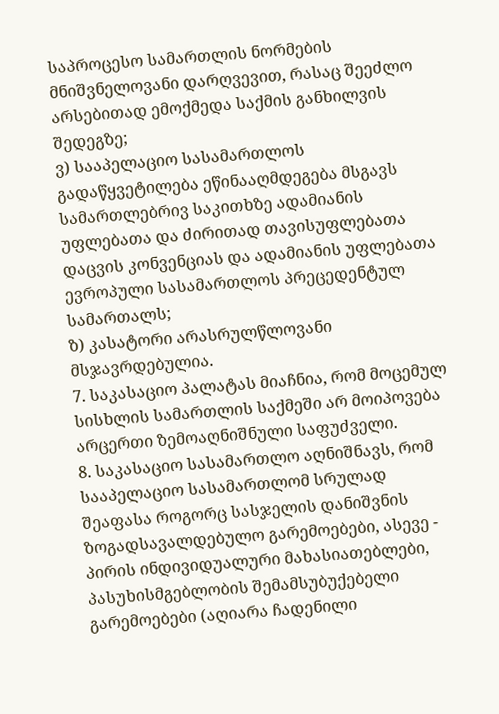საპროცესო სამართლის ნორმების მნიშვნელოვანი დარღვევით, რასაც შეეძლო არსებითად ემოქმედა საქმის განხილვის შედეგზე;
ვ) სააპელაციო სასამართლოს გადაწყვეტილება ეწინააღმდეგება მსგავს სამართლებრივ საკითხზე ადამიანის უფლებათა და ძირითად თავისუფლებათა დაცვის კონვენციას და ადამიანის უფლებათა ევროპული სასამართლოს პრეცედენტულ სამართალს;
ზ) კასატორი არასრულწლოვანი მსჯავრდებულია.
7. საკასაციო პალატას მიაჩნია, რომ მოცემულ სისხლის სამართლის საქმეში არ მოიპოვება არცერთი ზემოაღნიშნული საფუძველი.
8. საკასაციო სასამართლო აღნიშნავს, რომ სააპელაციო სასამართლომ სრულად შეაფასა როგორც სასჯელის დანიშვნის ზოგადსავალდებულო გარემოებები, ასევე - პირის ინდივიდუალური მახასიათებლები, პასუხისმგებლობის შემამსუბუქებელი გარემოებები (აღიარა ჩადენილი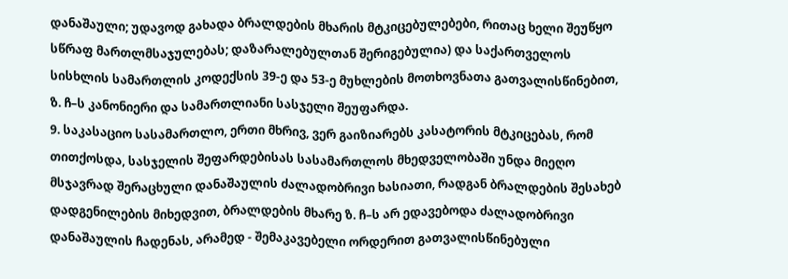დანაშაული; უდავოდ გახადა ბრალდების მხარის მტკიცებულებები, რითაც ხელი შეუწყო სწრაფ მართლმსაჯულებას; დაზარალებულთან შერიგებულია) და საქართველოს სისხლის სამართლის კოდექსის 39-ე და 53-ე მუხლების მოთხოვნათა გათვალისწინებით, ზ. ჩ–ს კანონიერი და სამართლიანი სასჯელი შეუფარდა.
9. საკასაციო სასამართლო, ერთი მხრივ, ვერ გაიზიარებს კასატორის მტკიცებას, რომ თითქოსდა, სასჯელის შეფარდებისას სასამართლოს მხედველობაში უნდა მიეღო მსჯავრად შერაცხული დანაშაულის ძალადობრივი ხასიათი, რადგან ბრალდების შესახებ დადგენილების მიხედვით, ბრალდების მხარე ზ. ჩ–ს არ ედავებოდა ძალადობრივი დანაშაულის ჩადენას, არამედ - შემაკავებელი ორდერით გათვალისწინებული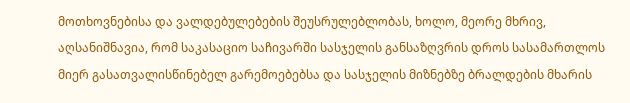მოთხოვნებისა და ვალდებულებების შეუსრულებლობას, ხოლო, მეორე მხრივ, აღსანიშნავია, რომ საკასაციო საჩივარში სასჯელის განსაზღვრის დროს სასამართლოს მიერ გასათვალისწინებელ გარემოებებსა და სასჯელის მიზნებზე ბრალდების მხარის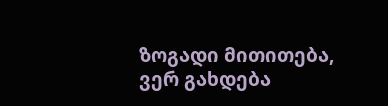ზოგადი მითითება, ვერ გახდება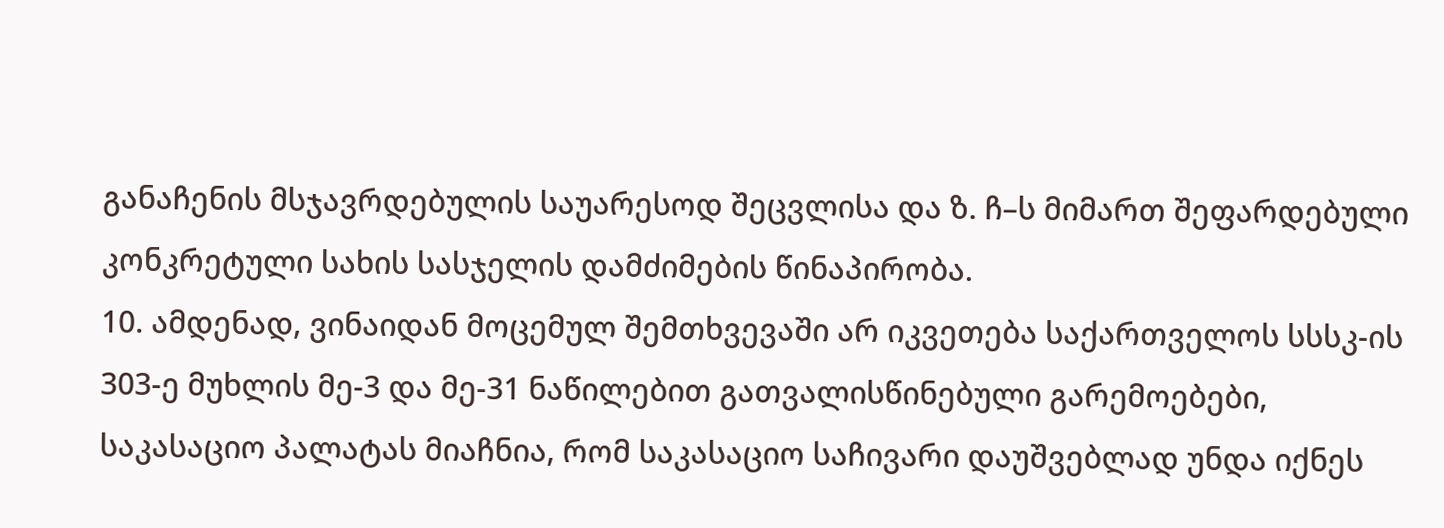განაჩენის მსჯავრდებულის საუარესოდ შეცვლისა და ზ. ჩ–ს მიმართ შეფარდებული კონკრეტული სახის სასჯელის დამძიმების წინაპირობა.
10. ამდენად, ვინაიდან მოცემულ შემთხვევაში არ იკვეთება საქართველოს სსსკ-ის 303-ე მუხლის მე-3 და მე-31 ნაწილებით გათვალისწინებული გარემოებები, საკასაციო პალატას მიაჩნია, რომ საკასაციო საჩივარი დაუშვებლად უნდა იქნეს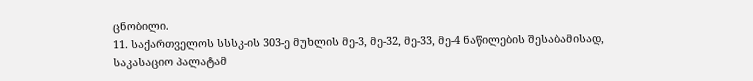ცნობილი.
11. საქართველოს სსსკ-ის 303-ე მუხლის მე-3, მე-32, მე-33, მე-4 ნაწილების შესაბამისად, საკასაციო პალატამ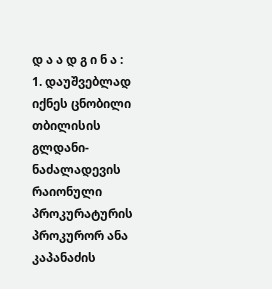დ ა ა დ გ ი ნ ა :
1. დაუშვებლად იქნეს ცნობილი თბილისის გლდანი-ნაძალადევის რაიონული პროკურატურის პროკურორ ანა კაპანაძის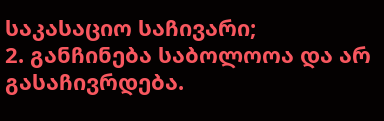საკასაციო საჩივარი;
2. განჩინება საბოლოოა და არ გასაჩივრდება.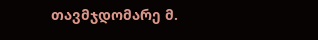თავმჯდომარე მ.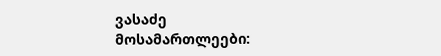ვასაძე
მოსამართლეები: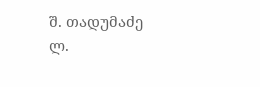შ. თადუმაძე
ლ.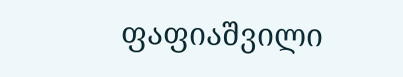ფაფიაშვილი